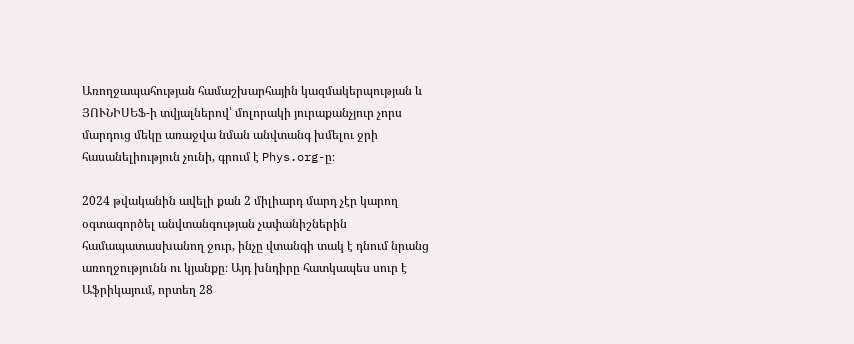Առողջապահության համաշխարհային կազմակերպության և ՅՈՒՆԻՍԵՖ-ի տվյալներով՝ մոլորակի յուրաքանչյուր չորս մարդուց մեկը առաջվա նման անվտանգ խմելու ջրի հասանելիություն չունի, գրում է Phys.org-ը։

2024 թվականին ավելի քան 2 միլիարդ մարդ չէր կարող օգտագործել անվտանգության չափանիշներին համապատասխանող ջուր, ինչը վտանգի տակ է դնում նրանց առողջությունն ու կյանքը։ Այդ խնդիրը հատկապես սուր է Աֆրիկայում, որտեղ 28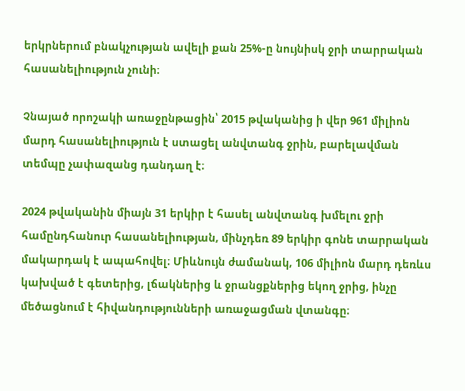երկրներում բնակչության ավելի քան 25%-ը նույնիսկ ջրի տարրական հասանելիություն չունի։

Չնայած որոշակի առաջընթացին՝ 2015 թվականից ի վեր 961 միլիոն մարդ հասանելիություն է ստացել անվտանգ ջրին, բարելավման տեմպը չափազանց դանդաղ է։

2024 թվականին միայն 31 երկիր է հասել անվտանգ խմելու ջրի համընդհանուր հասանելիության, մինչդեռ 89 երկիր գոնե տարրական մակարդակ է ապահովել։ Միևնույն ժամանակ, 106 միլիոն մարդ դեռևս կախված է գետերից, լճակներից և ջրանցքներից եկող ջրից, ինչը մեծացնում է հիվանդությունների առաջացման վտանգը։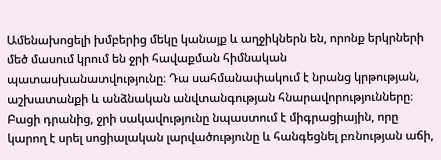Ամենախոցելի խմբերից մեկը կանայք և աղջիկներն են, որոնք երկրների մեծ մասում կրում են ջրի հավաքման հիմնական պատասխանատվությունը։ Դա սահմանափակում է նրանց կրթության, աշխատանքի և անձնական անվտանգության հնարավորությունները։ Բացի դրանից, ջրի սակավությունը նպաստում է միգրացիային, որը կարող է սրել սոցիալական լարվածությունը և հանգեցնել բռնության աճի,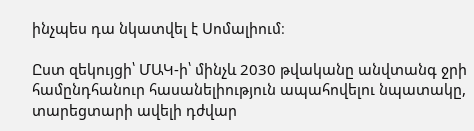ինչպես դա նկատվել է Սոմալիում։

Ըստ զեկույցի՝ ՄԱԿ-ի՝ մինչև 2030 թվականը անվտանգ ջրի համընդհանուր հասանելիություն ապահովելու նպատակը, տարեցտարի ավելի դժվար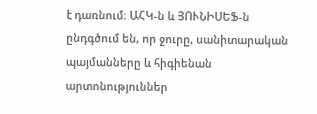է դառնում։ ԱՀԿ-ն և ՅՈՒՆԻՍԵՖ-ն ընդգծում են, որ ջուրը, սանիտարական պայմանները և հիգիենան արտոնություններ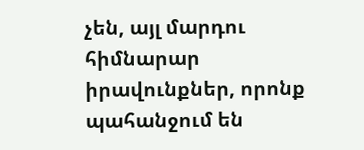չեն, այլ մարդու հիմնարար իրավունքներ, որոնք պահանջում են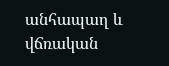անհապաղ և վճռական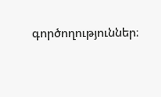գործողություններ։